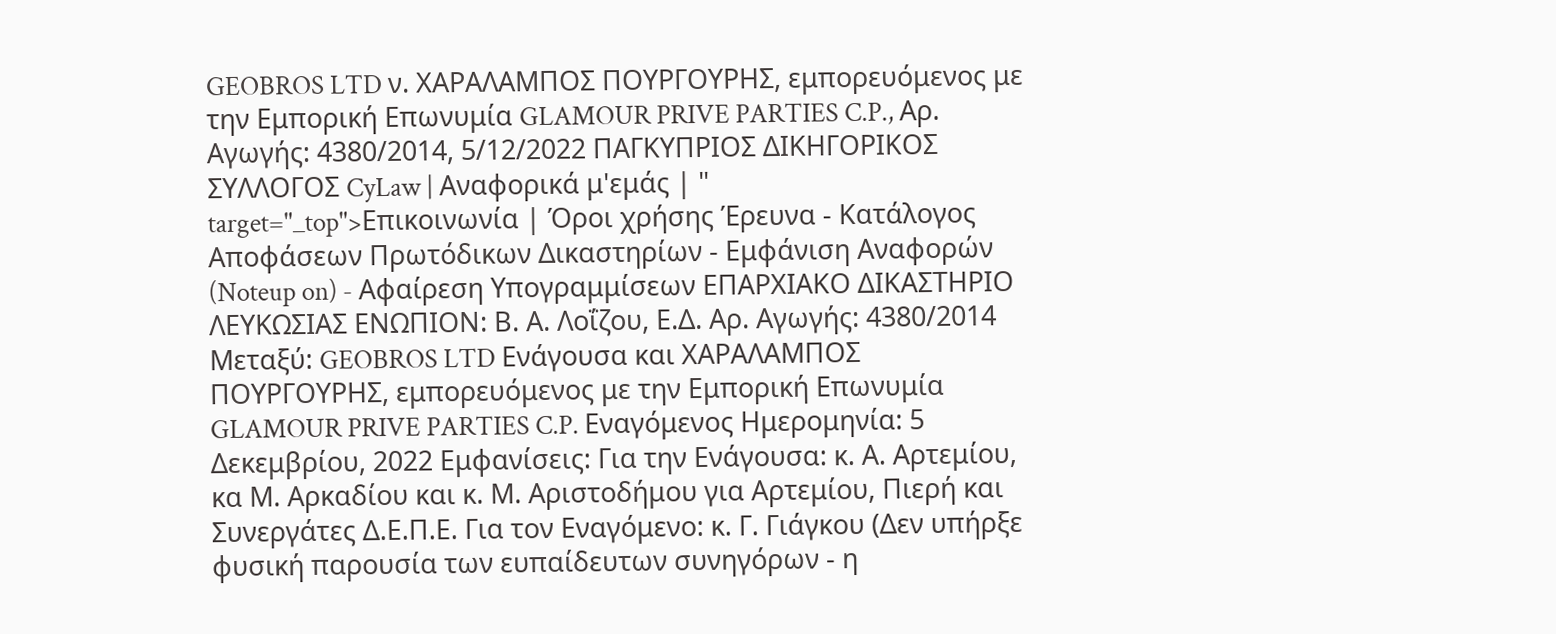GEOBROS LTD ν. ΧΑΡΑΛΑΜΠΟΣ ΠΟΥΡΓΟΥΡΗΣ, εμπορευόμενος με την Εμπορική Επωνυμία GLAMOUR PRIVE PARTIES C.P., Αρ. Αγωγής: 4380/2014, 5/12/2022 ΠΑΓΚΥΠΡΙΟΣ ΔΙΚΗΓΟΡΙΚΟΣ ΣΥΛΛΟΓΟΣ CyLaw | Αναφορικά μ'εμάς | " target="_top">Επικοινωνία | Όροι χρήσης Έρευνα - Κατάλογος Αποφάσεων Πρωτόδικων Δικαστηρίων - Εμφάνιση Αναφορών (Noteup on) - Αφαίρεση Υπογραμμίσεων ΕΠΑΡΧΙΑΚΟ ΔΙΚΑΣΤΗΡΙΟ ΛΕΥΚΩΣΙΑΣ ΕΝΩΠΙΟΝ: Β. Α. Λοΐζου, Ε.Δ. Αρ. Αγωγής: 4380/2014 Μεταξύ: GEOBROS LTD Ενάγουσα και ΧΑΡΑΛΑΜΠΟΣ ΠΟΥΡΓΟΥΡΗΣ, εμπορευόμενος με την Εμπορική Επωνυμία GLAMOUR PRIVE PARTIES C.P. Εναγόμενος Ημερομηνία: 5 Δεκεμβρίου, 2022 Εμφανίσεις: Για την Ενάγουσα: κ. Α. Αρτεμίου, κα Μ. Αρκαδίου και κ. Μ. Αριστοδήμου για Αρτεμίου, Πιερή και Συνεργάτες Δ.Ε.Π.Ε. Για τον Εναγόμενο: κ. Γ. Γιάγκου (Δεν υπήρξε φυσική παρουσία των ευπαίδευτων συνηγόρων - η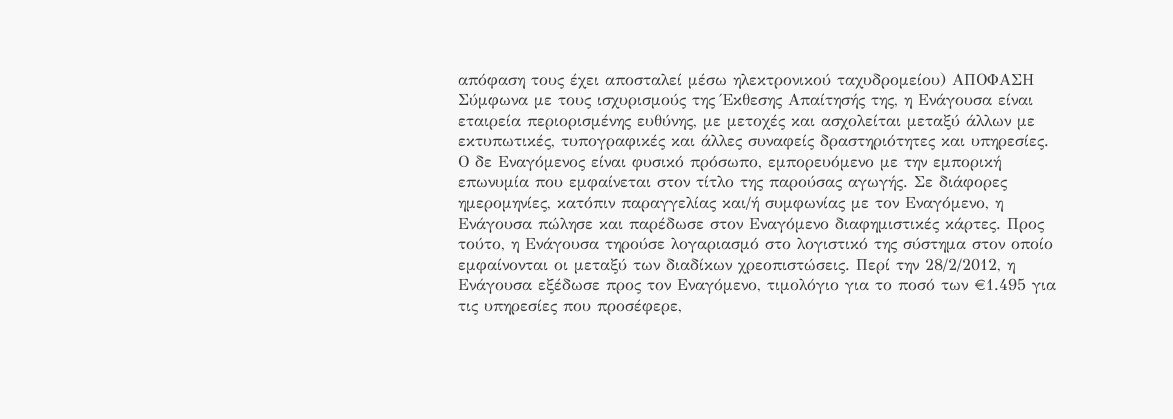απόφαση τους έχει αποσταλεί μέσω ηλεκτρονικού ταχυδρομείου) ΑΠΟΦΑΣΗ Σύμφωνα με τους ισχυρισμούς της Έκθεσης Απαίτησής της, η Ενάγουσα είναι εταιρεία περιορισμένης ευθύνης, με μετοχές και ασχολείται μεταξύ άλλων με εκτυπωτικές, τυπογραφικές και άλλες συναφείς δραστηριότητες και υπηρεσίες. Ο δε Εναγόμενος είναι φυσικό πρόσωπο, εμπορευόμενο με την εμπορική επωνυμία που εμφαίνεται στον τίτλο της παρούσας αγωγής. Σε διάφορες ημερομηνίες, κατόπιν παραγγελίας και/ή συμφωνίας με τον Εναγόμενο, η Ενάγουσα πώλησε και παρέδωσε στον Εναγόμενο διαφημιστικές κάρτες. Προς τούτο, η Ενάγουσα τηρούσε λογαριασμό στο λογιστικό της σύστημα στον οποίο εμφαίνονται οι μεταξύ των διαδίκων χρεοπιστώσεις. Περί την 28/2/2012, η Ενάγουσα εξέδωσε προς τον Εναγόμενο, τιμολόγιο για το ποσό των €1.495 για τις υπηρεσίες που προσέφερε,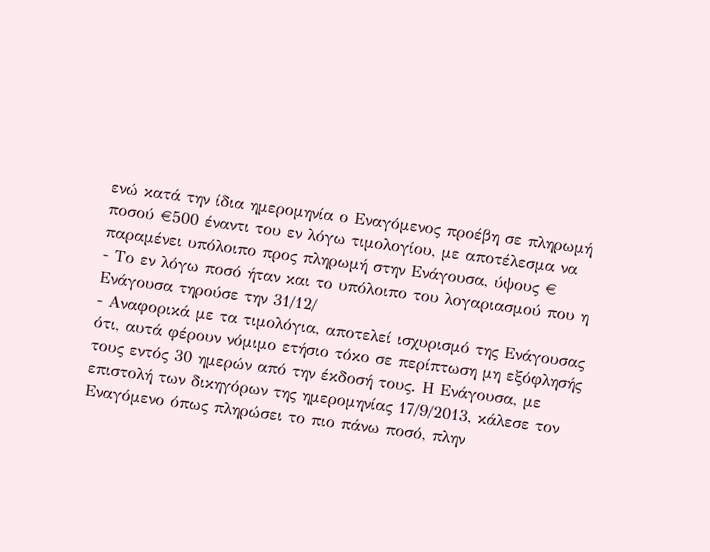ενώ κατά την ίδια ημερομηνία ο Εναγόμενος προέβη σε πληρωμή ποσού €500 έναντι του εν λόγω τιμολογίου, με αποτέλεσμα να παραμένει υπόλοιπο προς πληρωμή στην Ενάγουσα, ύψους €
- Το εν λόγω ποσό ήταν και το υπόλοιπο του λογαριασμού που η Ενάγουσα τηρούσε την 31/12/
- Αναφορικά με τα τιμολόγια, αποτελεί ισχυρισμό της Ενάγουσας ότι, αυτά φέρουν νόμιμο ετήσιο τόκο σε περίπτωση μη εξόφλησής τους εντός 30 ημερών από την έκδοσή τους. Η Ενάγουσα, με επιστολή των δικηγόρων της ημερομηνίας 17/9/2013, κάλεσε τον Εναγόμενο όπως πληρώσει το πιο πάνω ποσό, πλην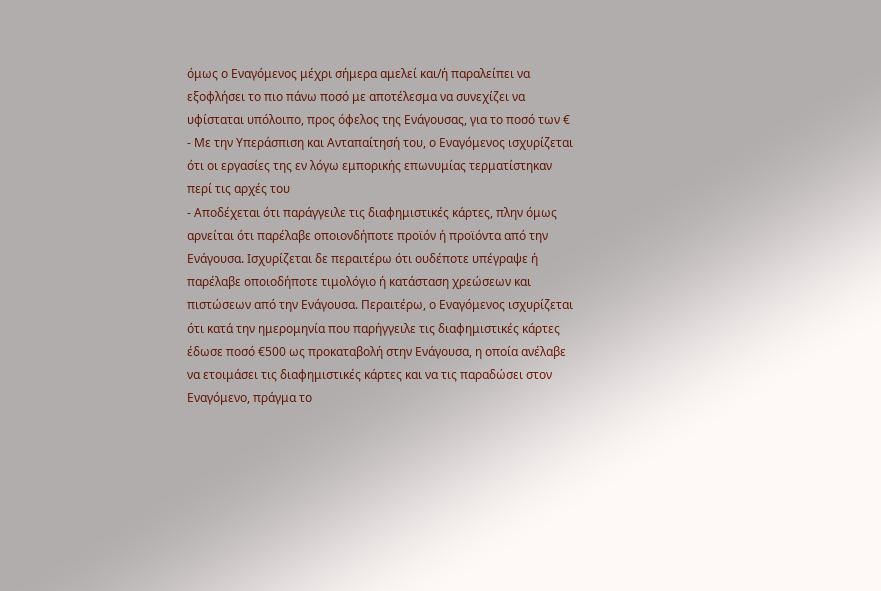όμως ο Εναγόμενος μέχρι σήμερα αμελεί και/ή παραλείπει να εξοφλήσει το πιο πάνω ποσό με αποτέλεσμα να συνεχίζει να υφίσταται υπόλοιπο, προς όφελος της Ενάγουσας, για το ποσό των €
- Με την Υπεράσπιση και Ανταπαίτησή του, ο Εναγόμενος ισχυρίζεται ότι οι εργασίες της εν λόγω εμπορικής επωνυμίας τερματίστηκαν περί τις αρχές του
- Αποδέχεται ότι παράγγειλε τις διαφημιστικές κάρτες, πλην όμως αρνείται ότι παρέλαβε οποιονδήποτε προϊόν ή προϊόντα από την Ενάγουσα. Ισχυρίζεται δε περαιτέρω ότι ουδέποτε υπέγραψε ή παρέλαβε οποιοδήποτε τιμολόγιο ή κατάσταση χρεώσεων και πιστώσεων από την Ενάγουσα. Περαιτέρω, ο Εναγόμενος ισχυρίζεται ότι κατά την ημερομηνία που παρήγγειλε τις διαφημιστικές κάρτες έδωσε ποσό €500 ως προκαταβολή στην Ενάγουσα, η οποία ανέλαβε να ετοιμάσει τις διαφημιστικές κάρτες και να τις παραδώσει στον Εναγόμενο, πράγμα το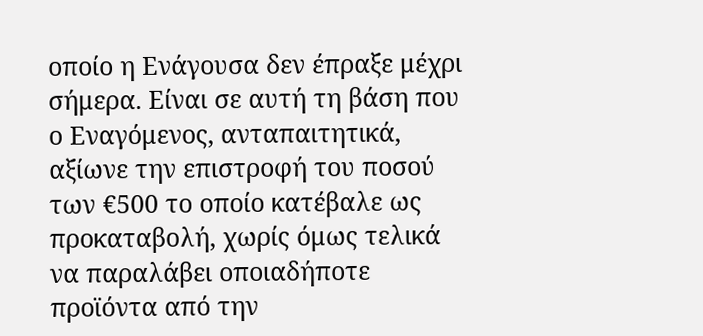οποίο η Ενάγουσα δεν έπραξε μέχρι σήμερα. Είναι σε αυτή τη βάση που ο Εναγόμενος, ανταπαιτητικά, αξίωνε την επιστροφή του ποσού των €500 το οποίο κατέβαλε ως προκαταβολή, χωρίς όμως τελικά να παραλάβει οποιαδήποτε προϊόντα από την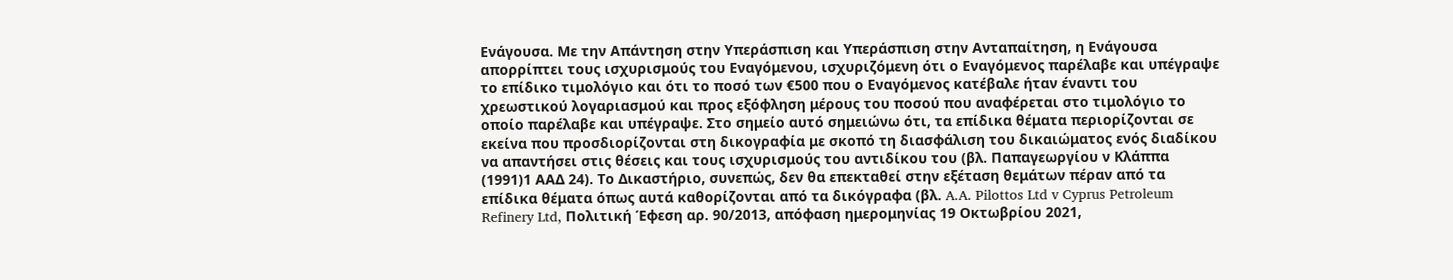Ενάγουσα. Με την Απάντηση στην Υπεράσπιση και Υπεράσπιση στην Ανταπαίτηση, η Ενάγουσα απορρίπτει τους ισχυρισμούς του Εναγόμενου, ισχυριζόμενη ότι ο Εναγόμενος παρέλαβε και υπέγραψε το επίδικο τιμολόγιο και ότι το ποσό των €500 που ο Εναγόμενος κατέβαλε ήταν έναντι του χρεωστικού λογαριασμού και προς εξόφληση μέρους του ποσού που αναφέρεται στο τιμολόγιο το οποίο παρέλαβε και υπέγραψε. Στο σημείο αυτό σημειώνω ότι, τα επίδικα θέματα περιορίζονται σε εκείνα που προσδιορίζονται στη δικογραφία με σκοπό τη διασφάλιση του δικαιώματος ενός διαδίκου να απαντήσει στις θέσεις και τους ισχυρισμούς του αντιδίκου του (βλ. Παπαγεωργίου ν Κλάππα
(1991)1 ΑΑΔ 24). Το Δικαστήριο, συνεπώς, δεν θα επεκταθεί στην εξέταση θεμάτων πέραν από τα επίδικα θέματα όπως αυτά καθορίζονται από τα δικόγραφα (βλ. A.A. Pilottos Ltd v Cyprus Petroleum Refinery Ltd, Πολιτική Έφεση αρ. 90/2013, απόφαση ημερομηνίας 19 Οκτωβρίου 2021,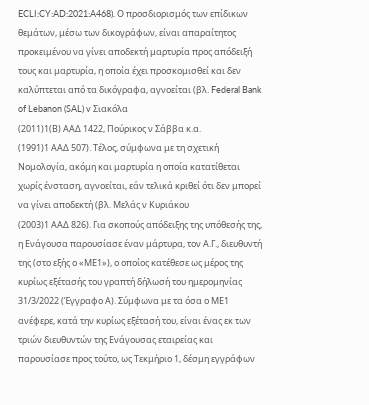ECLI:CY:AD:2021:A468). Ο προσδιορισμός των επίδικων θεμάτων, μέσω των δικογράφων, είναι απαραίτητος προκειμένου να γίνει αποδεκτή μαρτυρία προς απόδειξή τους και μαρτυρία, η οποία έχει προσκομισθεί και δεν καλύπτεται από τα δικόγραφα, αγνοείται (βλ. Federal Bank of Lebanon (SAL) v Σιακόλα
(2011)1(Β) ΑΑΔ 1422, Πούρικος ν Σάββα κ.α.
(1991)1 ΑΑΔ 507). Τέλος, σύμφωνα με τη σχετική Νομολογία, ακόμη και μαρτυρία η οποία κατατίθεται χωρίς ένσταση, αγνοείται, εάν τελικά κριθεί ότι δεν μπορεί να γίνει αποδεκτή (βλ. Μελάς ν Κυριάκου
(2003)1 ΑΑΔ 826). Για σκοπούς απόδειξης της υπόθεσής της, η Ενάγουσα παρουσίασε έναν μάρτυρα, τον Α.Γ., διευθυντή της (στο εξής ο «ΜΕ1»), ο οποίος κατέθεσε ως μέρος της κυρίως εξέτασής του γραπτή δήλωσή του ημερομηνίας 31/3/2022 (Έγγραφο Α). Σύμφωνα με τα όσα ο ΜΕ1 ανέφερε, κατά την κυρίως εξέτασή του, είναι ένας εκ των τριών διευθυντών της Ενάγουσας εταιρείας και παρουσίασε προς τούτο, ως Τεκμήριο 1, δέσμη εγγράφων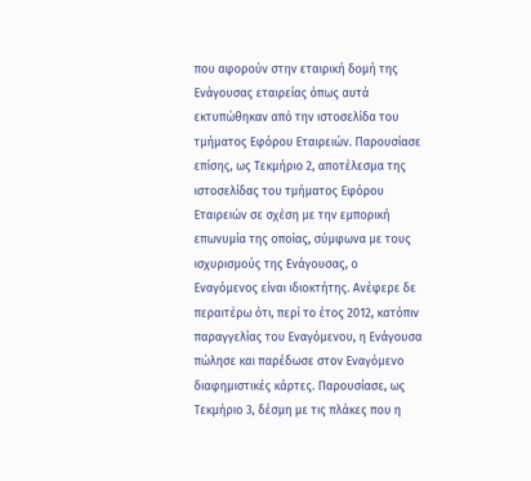που αφορούν στην εταιρική δομή της Ενάγουσας εταιρείας όπως αυτά εκτυπώθηκαν από την ιστοσελίδα του τμήματος Εφόρου Εταιρειών. Παρουσίασε επίσης, ως Τεκμήριο 2, αποτέλεσμα της ιστοσελίδας του τμήματος Εφόρου Εταιρειών σε σχέση με την εμπορική επωνυμία της οποίας, σύμφωνα με τους ισχυρισμούς της Ενάγουσας, ο Εναγόμενος είναι ιδιοκτήτης. Ανέφερε δε περαιτέρω ότι, περί το έτος 2012, κατόπιν παραγγελίας του Εναγόμενου, η Ενάγουσα πώλησε και παρέδωσε στον Εναγόμενο διαφημιστικές κάρτες. Παρουσίασε, ως Τεκμήριο 3, δέσμη με τις πλάκες που η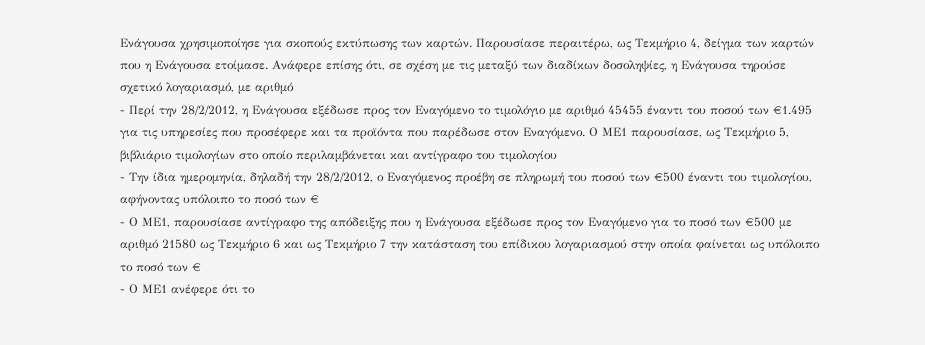Ενάγουσα χρησιμοποίησε για σκοπούς εκτύπωσης των καρτών. Παρουσίασε περαιτέρω, ως Τεκμήριο 4, δείγμα των καρτών που η Ενάγουσα ετοίμασε. Ανάφερε επίσης ότι, σε σχέση με τις μεταξύ των διαδίκων δοσοληψίες, η Ενάγουσα τηρούσε σχετικό λογαριασμό, με αριθμό
- Περί την 28/2/2012, η Ενάγουσα εξέδωσε προς τον Εναγόμενο το τιμολόγιο με αριθμό 45455 έναντι του ποσού των €1.495 για τις υπηρεσίες που προσέφερε και τα προϊόντα που παρέδωσε στον Εναγόμενο. Ο ΜΕ1 παρουσίασε, ως Τεκμήριο 5, βιβλιάριο τιμολογίων στο οποίο περιλαμβάνεται και αντίγραφο του τιμολογίου
- Την ίδια ημερομηνία, δηλαδή την 28/2/2012, ο Εναγόμενος προέβη σε πληρωμή του ποσού των €500 έναντι του τιμολογίου, αφήνοντας υπόλοιπο το ποσό των €
- Ο ΜΕ1, παρουσίασε αντίγραφο της απόδειξης που η Ενάγουσα εξέδωσε προς τον Εναγόμενο για το ποσό των €500 με αριθμό 21580 ως Τεκμήριο 6 και ως Τεκμήριο 7 την κατάσταση του επίδικου λογαριασμού στην οποία φαίνεται ως υπόλοιπο το ποσό των €
- Ο ΜΕ1 ανέφερε ότι το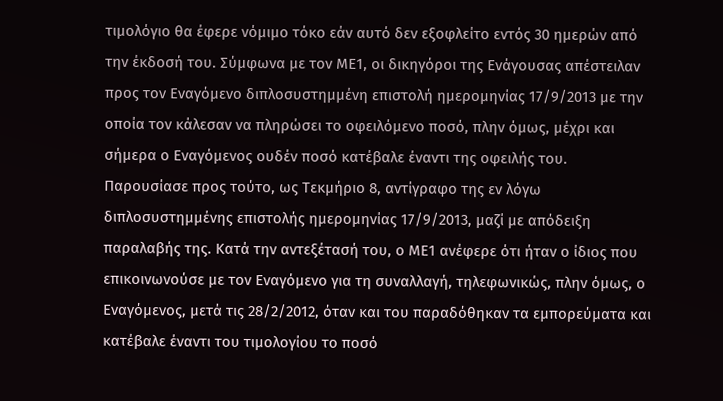τιμολόγιο θα έφερε νόμιμο τόκο εάν αυτό δεν εξοφλείτο εντός 30 ημερών από την έκδοσή του. Σύμφωνα με τον ΜΕ1, οι δικηγόροι της Ενάγουσας απέστειλαν προς τον Εναγόμενο διπλοσυστημμένη επιστολή ημερομηνίας 17/9/2013 με την οποία τον κάλεσαν να πληρώσει το οφειλόμενο ποσό, πλην όμως, μέχρι και σήμερα ο Εναγόμενος ουδέν ποσό κατέβαλε έναντι της οφειλής του. Παρουσίασε προς τούτο, ως Τεκμήριο 8, αντίγραφο της εν λόγω διπλοσυστημμένης επιστολής ημερομηνίας 17/9/2013, μαζί με απόδειξη παραλαβής της. Κατά την αντεξέτασή του, ο ΜΕ1 ανέφερε ότι ήταν ο ίδιος που επικοινωνούσε με τον Εναγόμενο για τη συναλλαγή, τηλεφωνικώς, πλην όμως, ο Εναγόμενος, μετά τις 28/2/2012, όταν και του παραδόθηκαν τα εμπορεύματα και κατέβαλε έναντι του τιμολογίου το ποσό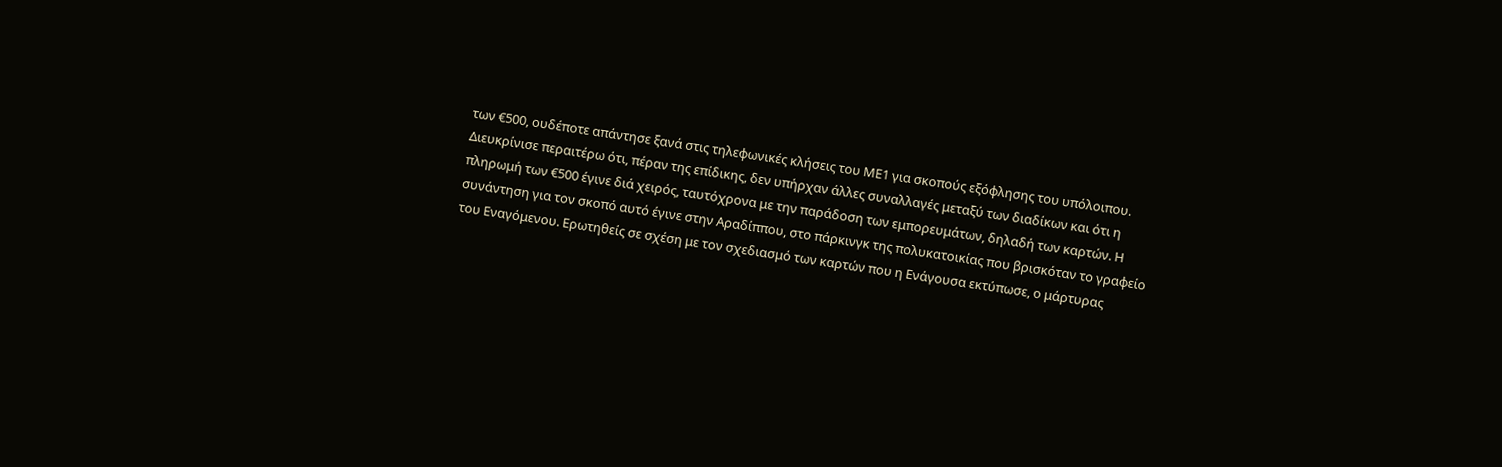των €500, ουδέποτε απάντησε ξανά στις τηλεφωνικές κλήσεις του ΜΕ1 για σκοπούς εξόφλησης του υπόλοιπου. Διευκρίνισε περαιτέρω ότι, πέραν της επίδικης, δεν υπήρχαν άλλες συναλλαγές μεταξύ των διαδίκων και ότι η πληρωμή των €500 έγινε διά χειρός, ταυτόχρονα με την παράδοση των εμπορευμάτων, δηλαδή των καρτών. Η συνάντηση για τον σκοπό αυτό έγινε στην Αραδίππου, στο πάρκινγκ της πολυκατοικίας που βρισκόταν το γραφείο του Εναγόμενου. Ερωτηθείς σε σχέση με τον σχεδιασμό των καρτών που η Ενάγουσα εκτύπωσε, ο μάρτυρας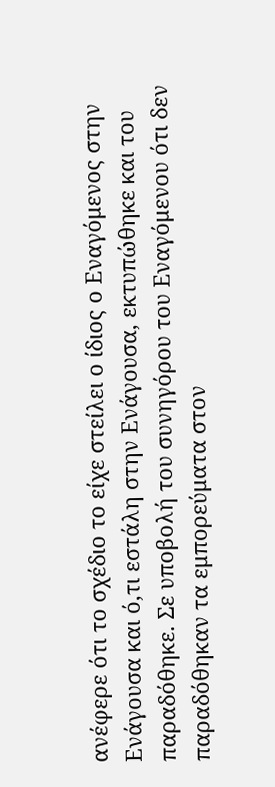ανέφερε ότι το σχέδιο το είχε στείλει ο ίδιος ο Εναγόμενος στην Ενάγουσα και ό,τι εστάλη στην Ενάγουσα, εκτυπώθηκε και του παραδόθηκε. Σε υποβολή του συνηγόρου του Εναγόμενου ότι δεν παραδόθηκαν τα εμπορεύματα στον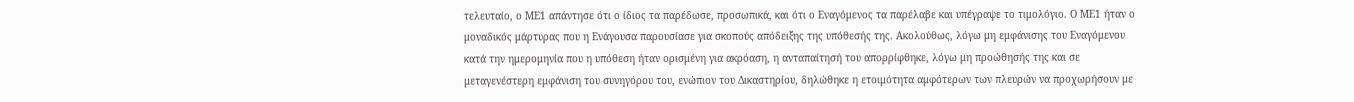τελευταίο, ο ΜΕ1 απάντησε ότι ο ίδιος τα παρέδωσε, προσωπικά, και ότι ο Εναγόμενος τα παρέλαβε και υπέγραψε το τιμολόγιο. Ο ΜΕ1 ήταν ο μοναδικός μάρτυρας που η Ενάγουσα παρουσίασε για σκοπούς απόδειξης της υπόθεσής της. Ακολούθως, λόγω μη εμφάνισης του Εναγόμενου κατά την ημερομηνία που η υπόθεση ήταν ορισμένη για ακρόαση, η ανταπαίτησή του απορρίφθηκε, λόγω μη προώθησής της και σε μεταγενέστερη εμφάνιση του συνηγόρου του, ενώπιον του Δικαστηρίου, δηλώθηκε η ετοιμότητα αμφότερων των πλευρών να προχωρήσουν με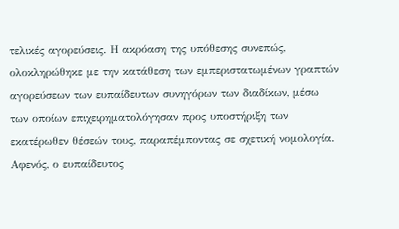τελικές αγορεύσεις. Η ακρόαση της υπόθεσης συνεπώς, ολοκληρώθηκε με την κατάθεση των εμπεριστατωμένων γραπτών αγορεύσεων των ευπαίδευτων συνηγόρων των διαδίκων, μέσω των οποίων επιχειρηματολόγησαν προς υποστήριξη των εκατέρωθεν θέσεών τους, παραπέμποντας σε σχετική νομολογία. Αφενός, ο ευπαίδευτος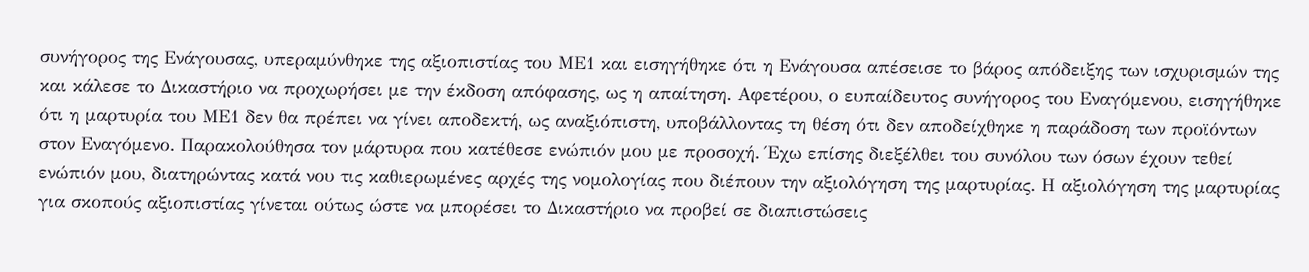συνήγορος της Ενάγουσας, υπεραμύνθηκε της αξιοπιστίας του ΜΕ1 και εισηγήθηκε ότι η Ενάγουσα απέσεισε το βάρος απόδειξης των ισχυρισμών της και κάλεσε το Δικαστήριο να προχωρήσει με την έκδοση απόφασης, ως η απαίτηση. Αφετέρου, ο ευπαίδευτος συνήγορος του Εναγόμενου, εισηγήθηκε ότι η μαρτυρία του ΜΕ1 δεν θα πρέπει να γίνει αποδεκτή, ως αναξιόπιστη, υποβάλλοντας τη θέση ότι δεν αποδείχθηκε η παράδοση των προϊόντων στον Εναγόμενο. Παρακολούθησα τον μάρτυρα που κατέθεσε ενώπιόν μου με προσοχή. Έχω επίσης διεξέλθει του συνόλου των όσων έχουν τεθεί ενώπιόν μου, διατηρώντας κατά νου τις καθιερωμένες αρχές της νομολογίας που διέπουν την αξιολόγηση της μαρτυρίας. Η αξιολόγηση της μαρτυρίας για σκοπούς αξιοπιστίας γίνεται ούτως ώστε να μπορέσει το Δικαστήριο να προβεί σε διαπιστώσεις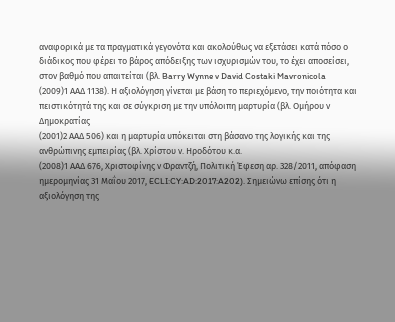αναφορικά με τα πραγματικά γεγονότα και ακολούθως να εξετάσει κατά πόσο ο διάδικος που φέρει το βάρος απόδειξης των ισχυρισμών του, το έχει αποσείσει, στον βαθμό που απαιτείται (βλ. Barry Wynne v David Costaki Mavronicola
(2009)1 ΑΑΔ 1138). Η αξιολόγηση γίνεται με βάση το περιεχόμενο, την ποιότητα και πειστικότητά της και σε σύγκριση με την υπόλοιπη μαρτυρία (βλ. Ομήρου ν Δημοκρατίας
(2001)2 ΑΑΔ 506) και η μαρτυρία υπόκειται στη βάσανο της λογικής και της ανθρώπινης εμπειρίας (βλ. Χρίστου ν. Ηροδότου κ.α.
(2008)1 ΑΑΔ 676, Χριστοφίνης ν Φραντζή, Πολιτική Έφεση αρ. 328/2011, απόφαση ημερομηνίας 31 Μαΐου 2017, ECLI:CY:AD:2017:A202). Σημειώνω επίσης ότι η αξιολόγηση της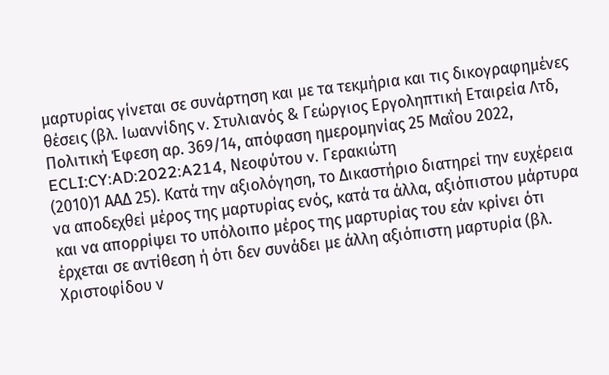μαρτυρίας γίνεται σε συνάρτηση και με τα τεκμήρια και τις δικογραφημένες θέσεις (βλ. Ιωαννίδης v. Στυλιανός & Γεώργιος Εργοληπτική Εταιρεία Λτδ, Πολιτική Έφεση αρ. 369/14, απόφαση ημερομηνίας 25 Μαΐου 2022, ECLI:CY:AD:2022:A214, Νεοφύτου v. Γερακιώτη
(2010)1 ΑΑΔ 25). Κατά την αξιολόγηση, το Δικαστήριο διατηρεί την ευχέρεια να αποδεχθεί μέρος της μαρτυρίας ενός, κατά τα άλλα, αξιόπιστου μάρτυρα και να απορρίψει το υπόλοιπο μέρος της μαρτυρίας του εάν κρίνει ότι έρχεται σε αντίθεση ή ότι δεν συνάδει με άλλη αξιόπιστη μαρτυρία (βλ. Χριστοφίδου ν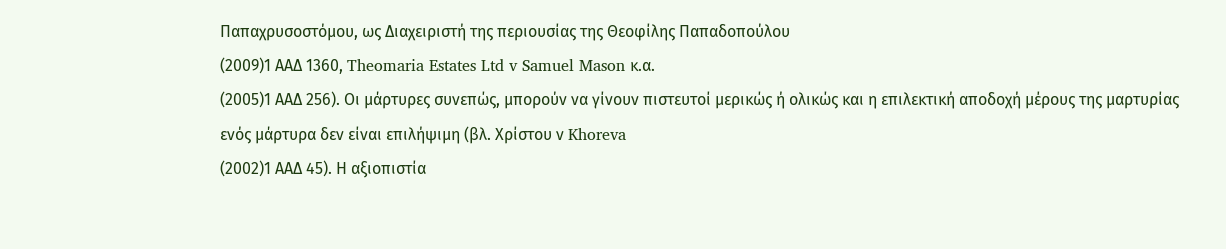Παπαχρυσοστόμου, ως Διαχειριστή της περιουσίας της Θεοφίλης Παπαδοπούλου
(2009)1 ΑΑΔ 1360, Theomaria Estates Ltd v Samuel Mason κ.α.
(2005)1 ΑΑΔ 256). Οι μάρτυρες συνεπώς, μπορούν να γίνουν πιστευτοί μερικώς ή ολικώς και η επιλεκτική αποδοχή μέρους της μαρτυρίας ενός μάρτυρα δεν είναι επιλήψιμη (βλ. Χρίστου ν Khoreva
(2002)1 ΑΑΔ 45). Η αξιοπιστία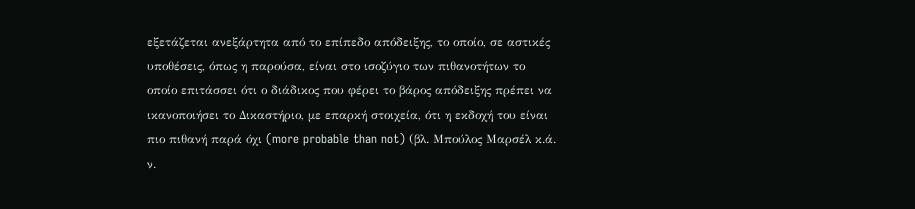εξετάζεται ανεξάρτητα από το επίπεδο απόδειξης, το οποίο, σε αστικές υποθέσεις, όπως η παρούσα, είναι στο ισοζύγιο των πιθανοτήτων το οποίο επιτάσσει ότι ο διάδικος που φέρει το βάρος απόδειξης πρέπει να ικανοποιήσει το Δικαστήριο, με επαρκή στοιχεία, ότι η εκδοχή του είναι πιο πιθανή παρά όχι (more probable than not) (βλ. Μπούλος Μαρσέλ κ.ά. ν.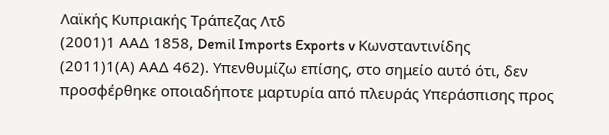Λαϊκής Κυπριακής Τράπεζας Λτδ
(2001)1 ΑΑΔ 1858, Demil Imports Exports v Κωνσταντινίδης
(2011)1(Α) ΑΑΔ 462). Υπενθυμίζω επίσης, στο σημείο αυτό ότι, δεν προσφέρθηκε οποιαδήποτε μαρτυρία από πλευράς Υπεράσπισης προς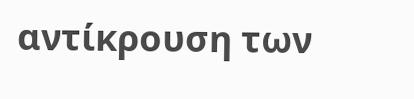αντίκρουση των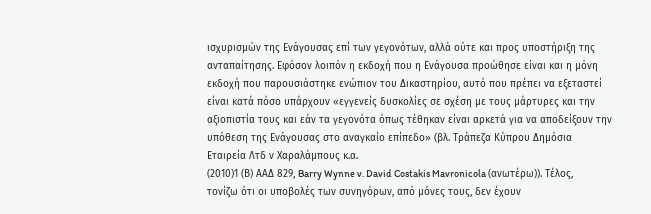ισχυρισμών της Ενάγουσας επί των γεγονότων, αλλά ούτε και προς υποστήριξη της ανταπαίτησης. Εφόσον λοιπόν η εκδοχή που η Ενάγουσα προώθησε είναι και η μόνη εκδοχή που παρουσιάστηκε ενώπιον του Δικαστηρίου, αυτό που πρέπει να εξεταστεί είναι κατά πόσο υπάρχουν «εγγενείς δυσκολίες σε σχέση με τους μάρτυρες και την αξιοπιστία τους και εάν τα γεγονότα όπως τέθηκαν είναι αρκετά για να αποδείξουν την υπόθεση της Ενάγουσας στο αναγκαίο επίπεδο» (βλ. Τράπεζα Κύπρου Δημόσια Εταιρεία Λτδ ν Χαραλάμπους κ.α.
(2010)1 (Β) ΑΑΔ 829, Barry Wynne v. David Costakis Mavronicola (ανωτέρω)). Τέλος, τονίζω ότι οι υποβολές των συνηγόρων, από μόνες τους, δεν έχουν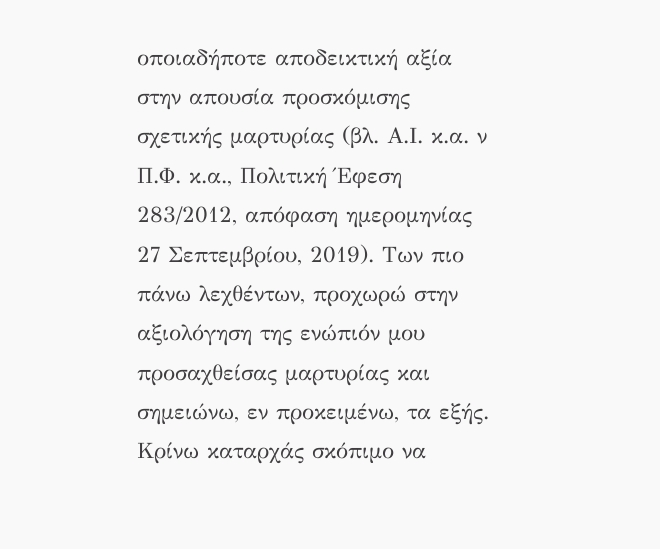οποιαδήποτε αποδεικτική αξία στην απουσία προσκόμισης σχετικής μαρτυρίας (βλ. Α.Ι. κ.α. ν Π.Φ. κ.α., Πολιτική Έφεση 283/2012, απόφαση ημερομηνίας 27 Σεπτεμβρίου, 2019). Των πιο πάνω λεχθέντων, προχωρώ στην αξιολόγηση της ενώπιόν μου προσαχθείσας μαρτυρίας και σημειώνω, εν προκειμένω, τα εξής. Κρίνω καταρχάς σκόπιμο να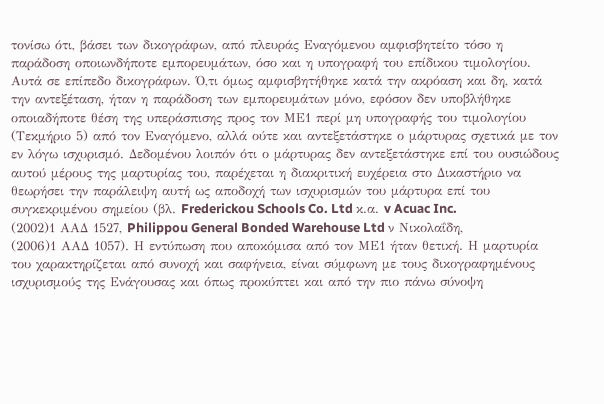τονίσω ότι, βάσει των δικογράφων, από πλευράς Εναγόμενου αμφισβητείτο τόσο η παράδοση οποιωνδήποτε εμπορευμάτων, όσο και η υπογραφή του επίδικου τιμολογίου. Αυτά σε επίπεδο δικογράφων. Ό,τι όμως αμφισβητήθηκε κατά την ακρόαση και δη, κατά την αντεξέταση, ήταν η παράδοση των εμπορευμάτων μόνο, εφόσον δεν υποβλήθηκε οποιαδήποτε θέση της υπεράσπισης προς τον ΜΕ1 περί μη υπογραφής του τιμολογίου (Τεκμήριο 5) από τον Εναγόμενο, αλλά ούτε και αντεξετάστηκε ο μάρτυρας σχετικά με τον εν λόγω ισχυρισμό. Δεδομένου λοιπόν ότι ο μάρτυρας δεν αντεξετάστηκε επί του ουσιώδους αυτού μέρους της μαρτυρίας του, παρέχεται η διακριτική ευχέρεια στο Δικαστήριο να θεωρήσει την παράλειψη αυτή ως αποδοχή των ισχυρισμών του μάρτυρα επί του συγκεκριμένου σημείου (βλ. Frederickou Schools Co. Ltd κ.α. v Acuac Inc.
(2002)1 ΑΑΔ 1527, Philippou General Bonded Warehouse Ltd ν Νικολαΐδη,
(2006)1 ΑΑΔ 1057). Η εντύπωση που αποκόμισα από τον ΜΕ1 ήταν θετική. Η μαρτυρία του χαρακτηρίζεται από συνοχή και σαφήνεια, είναι σύμφωνη με τους δικογραφημένους ισχυρισμούς της Ενάγουσας και όπως προκύπτει και από την πιο πάνω σύνοψη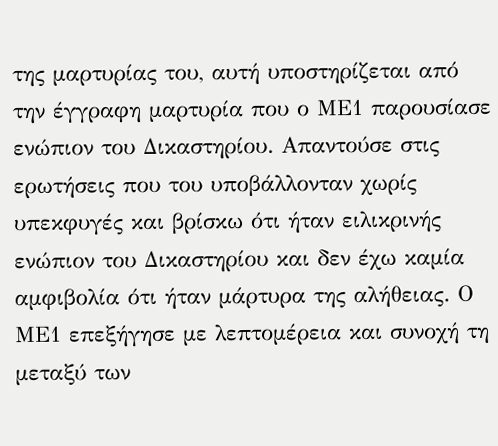της μαρτυρίας του, αυτή υποστηρίζεται από την έγγραφη μαρτυρία που ο ΜΕ1 παρουσίασε ενώπιον του Δικαστηρίου. Απαντούσε στις ερωτήσεις που του υποβάλλονταν χωρίς υπεκφυγές και βρίσκω ότι ήταν ειλικρινής ενώπιον του Δικαστηρίου και δεν έχω καμία αμφιβολία ότι ήταν μάρτυρα της αλήθειας. Ο ΜΕ1 επεξήγησε με λεπτομέρεια και συνοχή τη μεταξύ των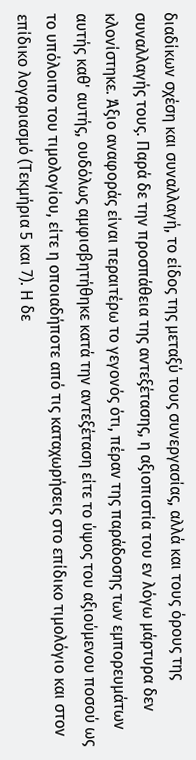διαδίκων σχέση και συναλλαγή, το είδος της μεταξύ τους συνεργασίας, αλλά και τους όρους της συναλλαγής τους. Παρά δε την προσπάθεια της αντεξέτασης, η αξιοπιστία του εν λόγω μάρτυρα δεν κλονίστηκε. Άξιο αναφοράς είναι περαιτέρω το γεγονός ότι, πέραν της παράδοσης των εμπορευμάτων αυτής καθ' αυτής, ουδόλως αμφισβητήθηκε κατά την αντεξέταση είτε το ύψος του αξιούμενου ποσού ως το υπόλοιπο του τιμολογίου, είτε η οποιαδήποτε από τις καταχωρήσεις στο επίδικο τιμολόγιο και στον επίδικο λογαριασμό (Τεκμήρια 5 και 7). Η δε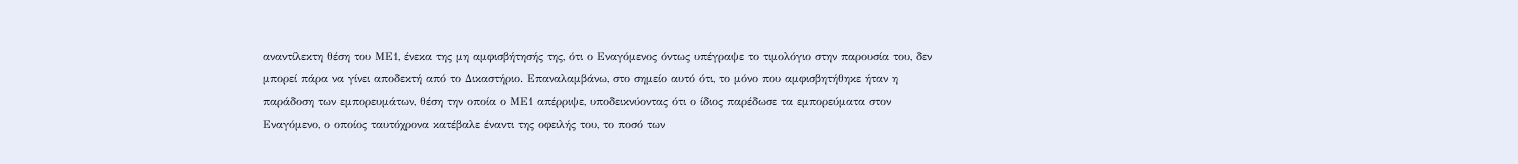αναντίλεκτη θέση του ΜΕ1, ένεκα της μη αμφισβήτησής της, ότι ο Εναγόμενος όντως υπέγραψε το τιμολόγιο στην παρουσία του, δεν μπορεί πάρα να γίνει αποδεκτή από το Δικαστήριο. Επαναλαμβάνω, στο σημείο αυτό ότι, το μόνο που αμφισβητήθηκε ήταν η παράδοση των εμπορευμάτων, θέση την οποία ο ΜΕ1 απέρριψε, υποδεικνύοντας ότι ο ίδιος παρέδωσε τα εμπορεύματα στον Εναγόμενο, ο οποίος ταυτόχρονα κατέβαλε έναντι της οφειλής του, το ποσό των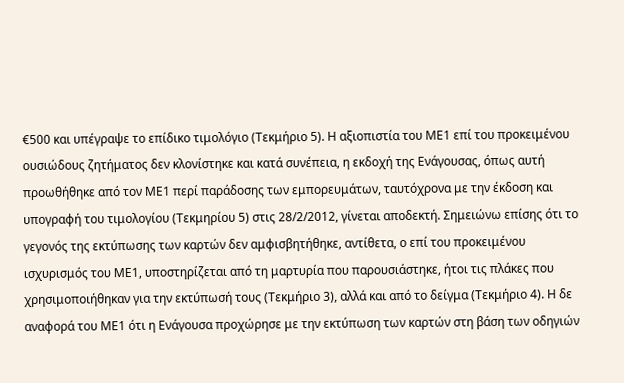€500 και υπέγραψε το επίδικο τιμολόγιο (Τεκμήριο 5). Η αξιοπιστία του ΜΕ1 επί του προκειμένου ουσιώδους ζητήματος δεν κλονίστηκε και κατά συνέπεια, η εκδοχή της Ενάγουσας, όπως αυτή προωθήθηκε από τον ΜΕ1 περί παράδοσης των εμπορευμάτων, ταυτόχρονα με την έκδοση και υπογραφή του τιμολογίου (Τεκμηρίου 5) στις 28/2/2012, γίνεται αποδεκτή. Σημειώνω επίσης ότι το γεγονός της εκτύπωσης των καρτών δεν αμφισβητήθηκε, αντίθετα, ο επί του προκειμένου ισχυρισμός του ΜΕ1, υποστηρίζεται από τη μαρτυρία που παρουσιάστηκε, ήτοι τις πλάκες που χρησιμοποιήθηκαν για την εκτύπωσή τους (Τεκμήριο 3), αλλά και από το δείγμα (Τεκμήριο 4). Η δε αναφορά του ΜΕ1 ότι η Ενάγουσα προχώρησε με την εκτύπωση των καρτών στη βάση των οδηγιών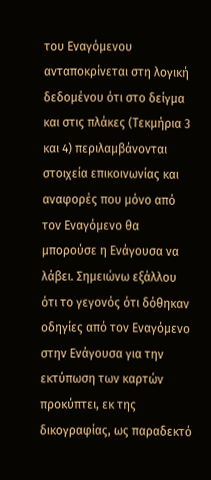του Εναγόμενου ανταποκρίνεται στη λογική δεδομένου ότι στο δείγμα και στις πλάκες (Τεκμήρια 3 και 4) περιλαμβάνονται στοιχεία επικοινωνίας και αναφορές που μόνο από τον Εναγόμενο θα μπορούσε η Ενάγουσα να λάβει. Σημειώνω εξάλλου ότι το γεγονός ότι δόθηκαν οδηγίες από τον Εναγόμενο στην Ενάγουσα για την εκτύπωση των καρτών προκύπτει, εκ της δικογραφίας, ως παραδεκτό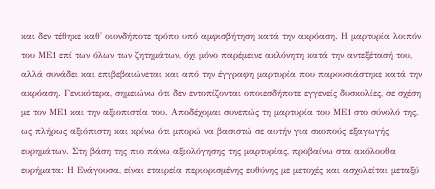και δεν τέθηκε καθ' οιονδήποτε τρόπο υπό αμφισβήτηση κατά την ακρόαση. Η μαρτυρία λοιπόν του ΜΕ1 επί των όλων των ζητημάτων, όχι μόνο παρέμεινε ακλόνητη κατά την αντεξέτασή του, αλλά συνάδει και επιβεβαιώνεται και από την έγγραφη μαρτυρία που παρουσιάστηκε κατά την ακρόαση. Γενικότερα, σημειώνω ότι δεν εντοπίζονται οποιεσδήποτε εγγενείς δυσκολίες, σε σχέση με τον ΜΕ1 και την αξιοπιστία του. Αποδέχομαι συνεπώς τη μαρτυρία του ΜΕ1 στο σύνολό της, ως πλήρως αξιόπιστη και κρίνω ότι μπορώ να βασιστώ σε αυτήν για σκοπούς εξαγωγής ευρημάτων. Στη βάση της πιο πάνω αξιολόγησης της μαρτυρίας, προβαίνω στα ακόλουθα ευρήματα: Η Ενάγουσα, είναι εταιρεία περιορισμένης ευθύνης με μετοχές και ασχολείται μεταξύ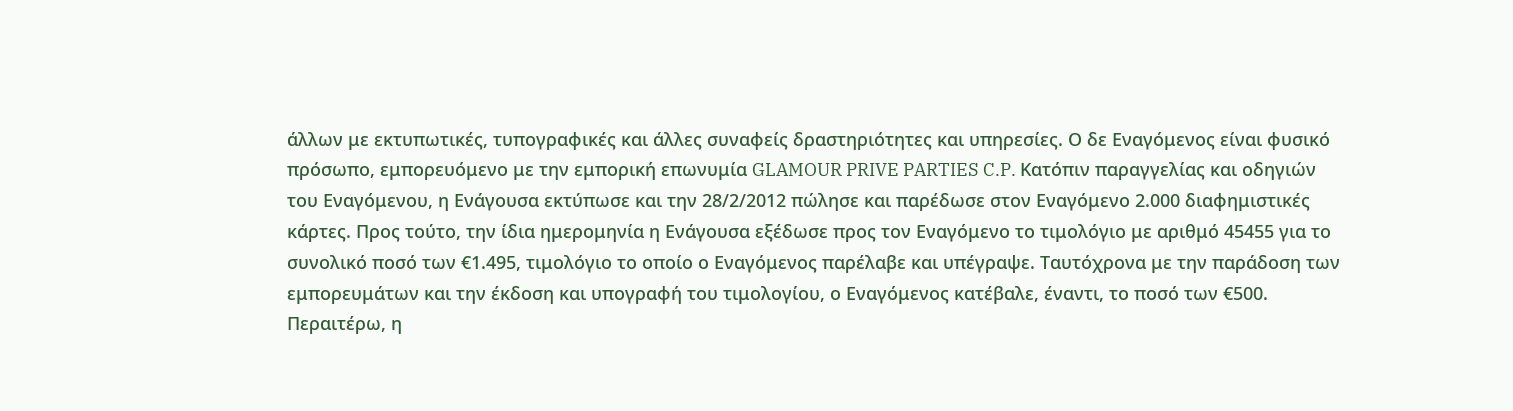άλλων με εκτυπωτικές, τυπογραφικές και άλλες συναφείς δραστηριότητες και υπηρεσίες. Ο δε Εναγόμενος είναι φυσικό πρόσωπο, εμπορευόμενο με την εμπορική επωνυμία GLAMOUR PRIVE PARTIES C.P. Κατόπιν παραγγελίας και οδηγιών του Εναγόμενου, η Ενάγουσα εκτύπωσε και την 28/2/2012 πώλησε και παρέδωσε στον Εναγόμενο 2.000 διαφημιστικές κάρτες. Προς τούτο, την ίδια ημερομηνία η Ενάγουσα εξέδωσε προς τον Εναγόμενο το τιμολόγιο με αριθμό 45455 για το συνολικό ποσό των €1.495, τιμολόγιο το οποίο ο Εναγόμενος παρέλαβε και υπέγραψε. Ταυτόχρονα με την παράδοση των εμπορευμάτων και την έκδοση και υπογραφή του τιμολογίου, ο Εναγόμενος κατέβαλε, έναντι, το ποσό των €500. Περαιτέρω, η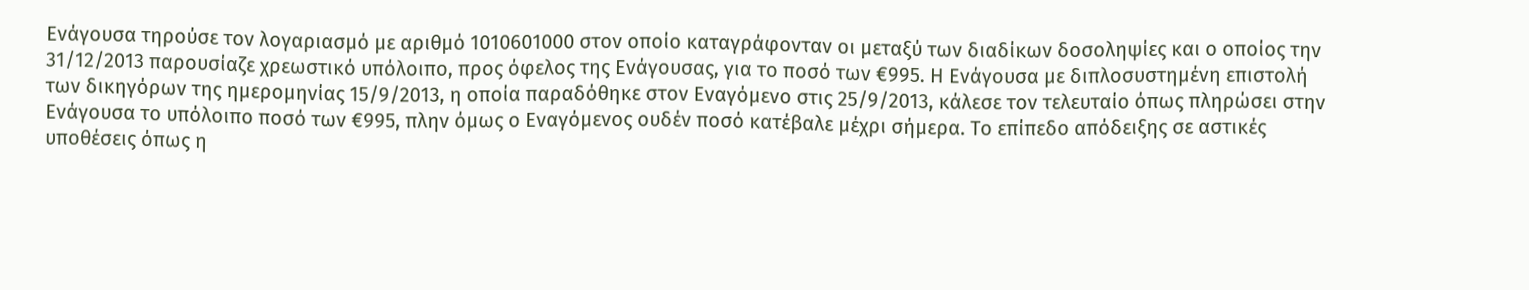Ενάγουσα τηρούσε τον λογαριασμό με αριθμό 1010601000 στον οποίο καταγράφονταν οι μεταξύ των διαδίκων δοσοληψίες και ο οποίος την 31/12/2013 παρουσίαζε χρεωστικό υπόλοιπο, προς όφελος της Ενάγουσας, για το ποσό των €995. Η Ενάγουσα με διπλοσυστημένη επιστολή των δικηγόρων της ημερομηνίας 15/9/2013, η οποία παραδόθηκε στον Εναγόμενο στις 25/9/2013, κάλεσε τον τελευταίο όπως πληρώσει στην Ενάγουσα το υπόλοιπο ποσό των €995, πλην όμως ο Εναγόμενος ουδέν ποσό κατέβαλε μέχρι σήμερα. Το επίπεδο απόδειξης σε αστικές υποθέσεις όπως η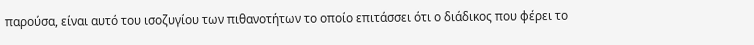παρούσα, είναι αυτό του ισοζυγίου των πιθανοτήτων το οποίο επιτάσσει ότι ο διάδικος που φέρει το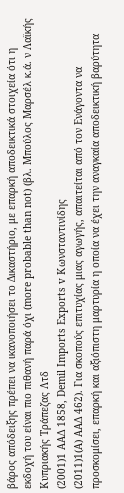βάρος απόδειξης πρέπει να ικανοποιήσει το Δικαστήριο, με επαρκή αποδεικτικά στοιχεία ότι η εκδοχή του είναι πιο πιθανή παρά όχι (more probable than not) (βλ. Μπούλος Μαρσέλ κ.ά. ν Λαϊκής Κυπριακής Τράπεζας Λτδ
(2001)1 ΑΑΔ 1858, Demil Imports Exports v Κωνσταντινίδης
(2011)1(Α) ΑΑΔ 462). Για σκοπούς επιτυχίας μιας αγωγής, απαιτείται από τον Ενάγοντα να προσκομίσει, επαρκή και αξιόπιστη μαρτυρία η οποία να έχει την αναγκαία αποδεικτική βαρύτητα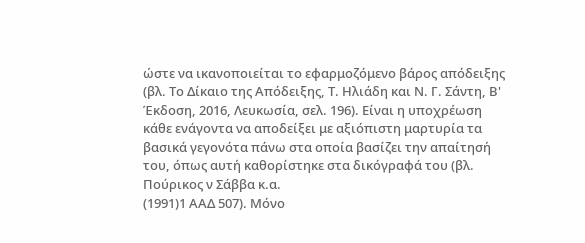ώστε να ικανοποιείται το εφαρμοζόμενο βάρος απόδειξης (βλ. Το Δίκαιο της Απόδειξης, Τ. Ηλιάδη και Ν. Γ. Σάντη, Β' Έκδοση, 2016, Λευκωσία, σελ. 196). Είναι η υποχρέωση κάθε ενάγοντα να αποδείξει με αξιόπιστη μαρτυρία τα βασικά γεγονότα πάνω στα οποία βασίζει την απαίτησή του, όπως αυτή καθορίστηκε στα δικόγραφά του (βλ. Πούρικος ν Σάββα κ.α.
(1991)1 ΑΑΔ 507). Μόνο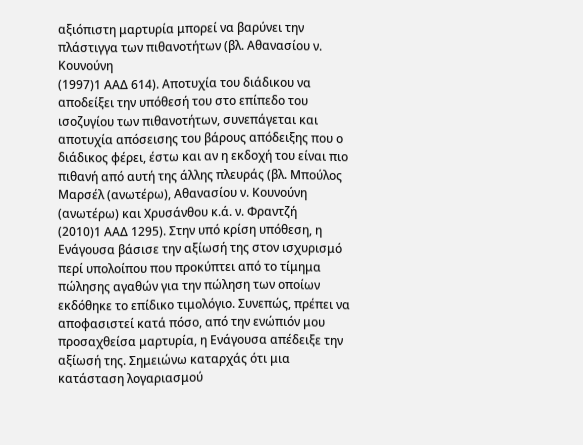αξιόπιστη μαρτυρία μπορεί να βαρύνει την πλάστιγγα των πιθανοτήτων (βλ. Αθανασίου ν. Κουνούνη
(1997)1 ΑΑΔ 614). Αποτυχία του διάδικου να αποδείξει την υπόθεσή του στο επίπεδο του ισοζυγίου των πιθανοτήτων, συνεπάγεται και αποτυχία απόσεισης του βάρους απόδειξης που ο διάδικος φέρει, έστω και αν η εκδοχή του είναι πιο πιθανή από αυτή της άλλης πλευράς (βλ. Μπούλος Μαρσέλ (ανωτέρω), Αθανασίου ν. Κουνούνη (ανωτέρω) και Χρυσάνθου κ.ά. ν. Φραντζή
(2010)1 ΑΑΔ 1295). Στην υπό κρίση υπόθεση, η Ενάγουσα βάσισε την αξίωσή της στον ισχυρισμό περί υπολοίπου που προκύπτει από το τίμημα πώλησης αγαθών για την πώληση των οποίων εκδόθηκε το επίδικο τιμολόγιο. Συνεπώς, πρέπει να αποφασιστεί κατά πόσο, από την ενώπιόν μου προσαχθείσα μαρτυρία, η Ενάγουσα απέδειξε την αξίωσή της. Σημειώνω καταρχάς ότι μια κατάσταση λογαριασμού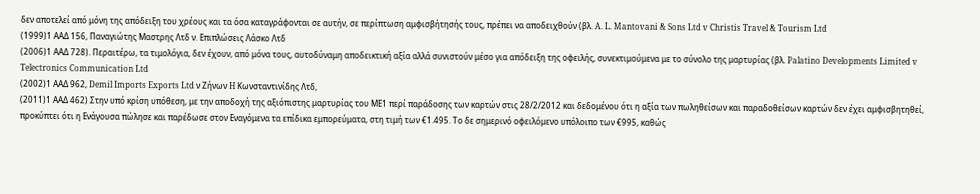δεν αποτελεί από μόνη της απόδειξη του χρέους και τα όσα καταγράφονται σε αυτήν, σε περίπτωση αμφισβήτησής τους, πρέπει να αποδειχθούν (βλ. A. L. Mantovani & Sons Ltd v Christis Travel & Tourism Ltd
(1999)1 ΑΑΔ 156, Παναγιώτης Μαστρης Λτδ ν. Επιπλώσεις Λάσκο Λτδ
(2006)1 ΑΑΔ 728). Περαιτέρω, τα τιμολόγια, δεν έχουν, από μόνα τους, αυτοδύναμη αποδεικτική αξία αλλά συνιστούν μέσο για απόδειξη της οφειλής, συνεκτιμούμενα με το σύνολο της μαρτυρίας (βλ. Palatino Developments Limited v Telectronics Communication Ltd
(2002)1 ΑΑΔ 962, Demil Imports Exports Ltd ν Ζήνων H Κωνσταντινίδης Λτδ,
(2011)1 ΑΑΔ 462) Στην υπό κρίση υπόθεση, με την αποδοχή της αξιόπιστης μαρτυρίας του ΜΕ1 περί παράδοσης των καρτών στις 28/2/2012 και δεδομένου ότι η αξία των πωληθείσων και παραδοθείσων καρτών δεν έχει αμφισβητηθεί, προκύπτει ότι η Ενάγουσα πώλησε και παρέδωσε στον Εναγόμενα τα επίδικα εμπορεύματα, στη τιμή των €1.495. Το δε σημερινό οφειλόμενο υπόλοιπο των €995, καθώς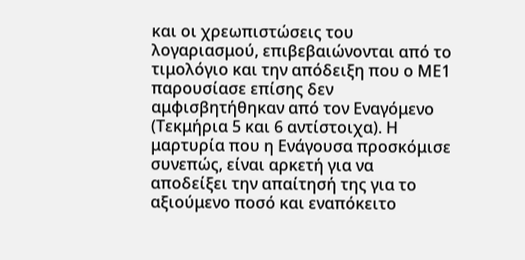και οι χρεωπιστώσεις του λογαριασμού, επιβεβαιώνονται από το τιμολόγιο και την απόδειξη που ο ΜΕ1 παρουσίασε επίσης δεν αμφισβητήθηκαν από τον Εναγόμενο (Τεκμήρια 5 και 6 αντίστοιχα). Η μαρτυρία που η Ενάγουσα προσκόμισε συνεπώς, είναι αρκετή για να αποδείξει την απαίτησή της για το αξιούμενο ποσό και εναπόκειτο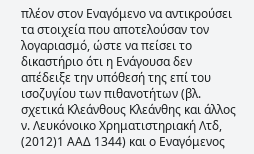πλέον στον Εναγόμενο να αντικρούσει τα στοιχεία που αποτελούσαν τον λογαριασμό, ώστε να πείσει το δικαστήριο ότι η Ενάγουσα δεν απέδειξε την υπόθεσή της επί του ισοζυγίου των πιθανοτήτων (βλ. σχετικά Κλεάνθους Κλεάνθης και άλλος ν. Λευκόνοικο Χρηματιστηριακή Λτδ,
(2012)1 ΑΑΔ 1344) και ο Εναγόμενος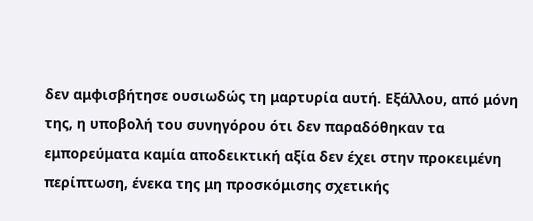δεν αμφισβήτησε ουσιωδώς τη μαρτυρία αυτή. Εξάλλου, από μόνη της, η υποβολή του συνηγόρου ότι δεν παραδόθηκαν τα εμπορεύματα καμία αποδεικτική αξία δεν έχει στην προκειμένη περίπτωση, ένεκα της μη προσκόμισης σχετικής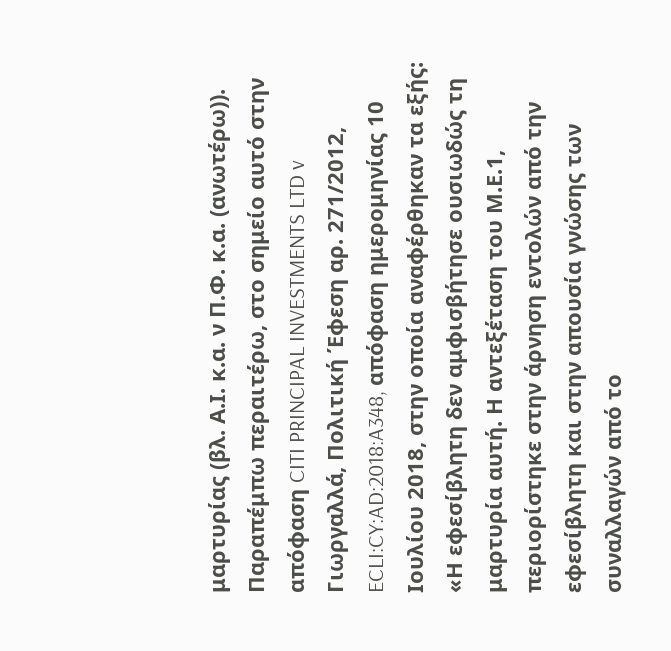μαρτυρίας (βλ. Α.Ι. κ.α. ν Π.Φ. κ.α. (ανωτέρω)). Παραπέμπω περαιτέρω, στο σημείο αυτό στην απόφαση CITI PRINCIPAL INVESTMENTS LTD v Γιωργαλλά, Πολιτική Έφεση αρ. 271/2012, ECLI:CY:AD:2018:A348, απόφαση ημερομηνίας 10 Ιουλίου 2018, στην οποία αναφέρθηκαν τα εξής: «Η εφεσίβλητη δεν αμφισβήτησε ουσιωδώς τη μαρτυρία αυτή. Η αντεξέταση του Μ.Ε.1, περιορίστηκε στην άρνηση εντολών από την εφεσίβλητη και στην απουσία γνώσης των συναλλαγών από το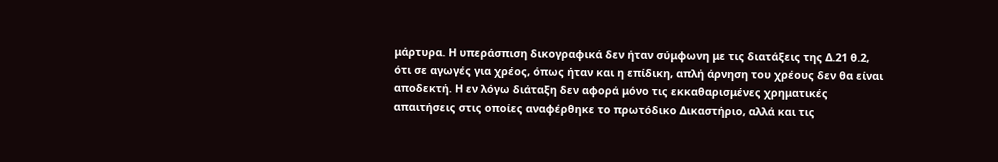μάρτυρα. Η υπεράσπιση δικογραφικά δεν ήταν σύμφωνη με τις διατάξεις της Δ.21 θ.2, ότι σε αγωγές για χρέος, όπως ήταν και η επίδικη, απλή άρνηση του χρέους δεν θα είναι αποδεκτή. Η εν λόγω διάταξη δεν αφορά μόνο τις εκκαθαρισμένες χρηματικές απαιτήσεις στις οποίες αναφέρθηκε το πρωτόδικο Δικαστήριο, αλλά και τις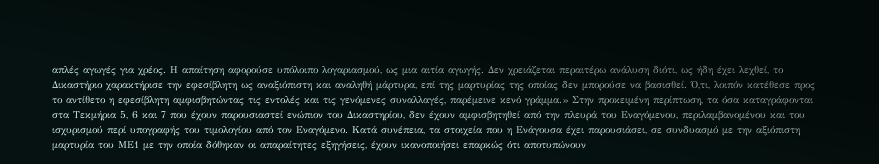απλές αγωγές για χρέος. Η απαίτηση αφορούσε υπόλοιπο λογαριασμού, ως μια αιτία αγωγής. Δεν χρειάζεται περαιτέρω ανάλυση διότι, ως ήδη έχει λεχθεί, το Δικαστήριο χαρακτήρισε την εφεσίβλητη ως αναξιόπιστη και αναληθή μάρτυρα, επί της μαρτυρίας της οποίας δεν μπορούσε να βασισθεί. Ό,τι, λοιπόν κατέθεσε προς το αντίθετο η εφεσίβλητη αμφισβητώντας τις εντολές και τις γενόμενες συναλλαγές, παρέμεινε κενό γράμμα.» Στην προκειμένη περίπτωση, τα όσα καταγράφονται στα Τεκμήρια 5, 6 και 7 που έχουν παρουσιαστεί ενώπιον του Δικαστηρίου, δεν έχουν αμφισβητηθεί από την πλευρά του Εναγόμενου, περιλαμβανομένου και του ισχυρισμού περί υπογραφής του τιμολογίου από τον Εναγόμενο. Κατά συνέπεια, τα στοιχεία που η Ενάγουσα έχει παρουσιάσει, σε συνδυασμό με την αξιόπιστη μαρτυρία του ΜΕ1 με την οποία δόθηκαν οι απαραίτητες εξηγήσεις, έχουν ικανοποιήσει επαρκώς ότι αποτυπώνουν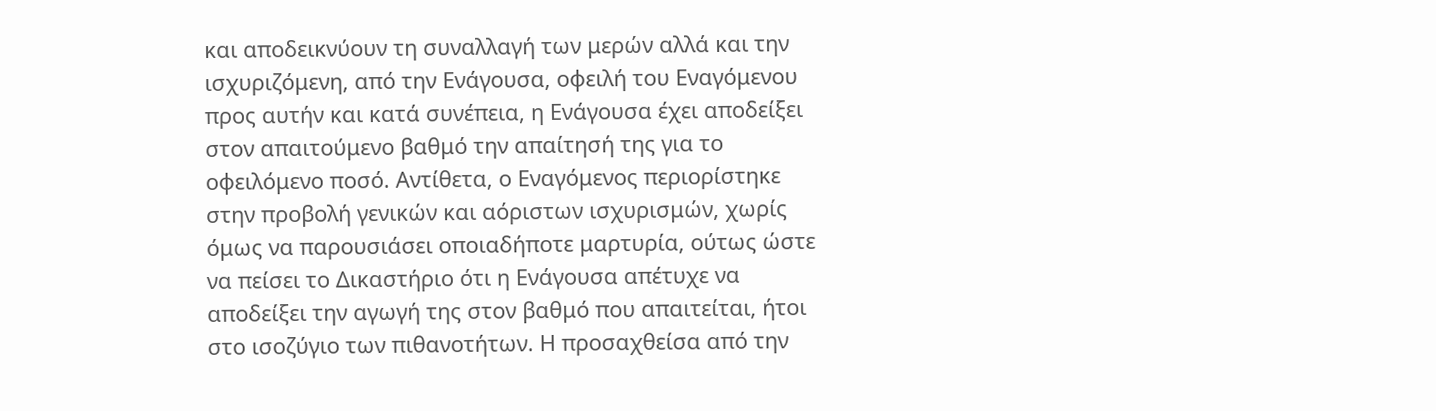και αποδεικνύουν τη συναλλαγή των μερών αλλά και την ισχυριζόμενη, από την Ενάγουσα, οφειλή του Εναγόμενου προς αυτήν και κατά συνέπεια, η Ενάγουσα έχει αποδείξει στον απαιτούμενο βαθμό την απαίτησή της για το οφειλόμενο ποσό. Αντίθετα, ο Εναγόμενος περιορίστηκε στην προβολή γενικών και αόριστων ισχυρισμών, χωρίς όμως να παρουσιάσει οποιαδήποτε μαρτυρία, ούτως ώστε να πείσει το Δικαστήριο ότι η Ενάγουσα απέτυχε να αποδείξει την αγωγή της στον βαθμό που απαιτείται, ήτοι στο ισοζύγιο των πιθανοτήτων. Η προσαχθείσα από την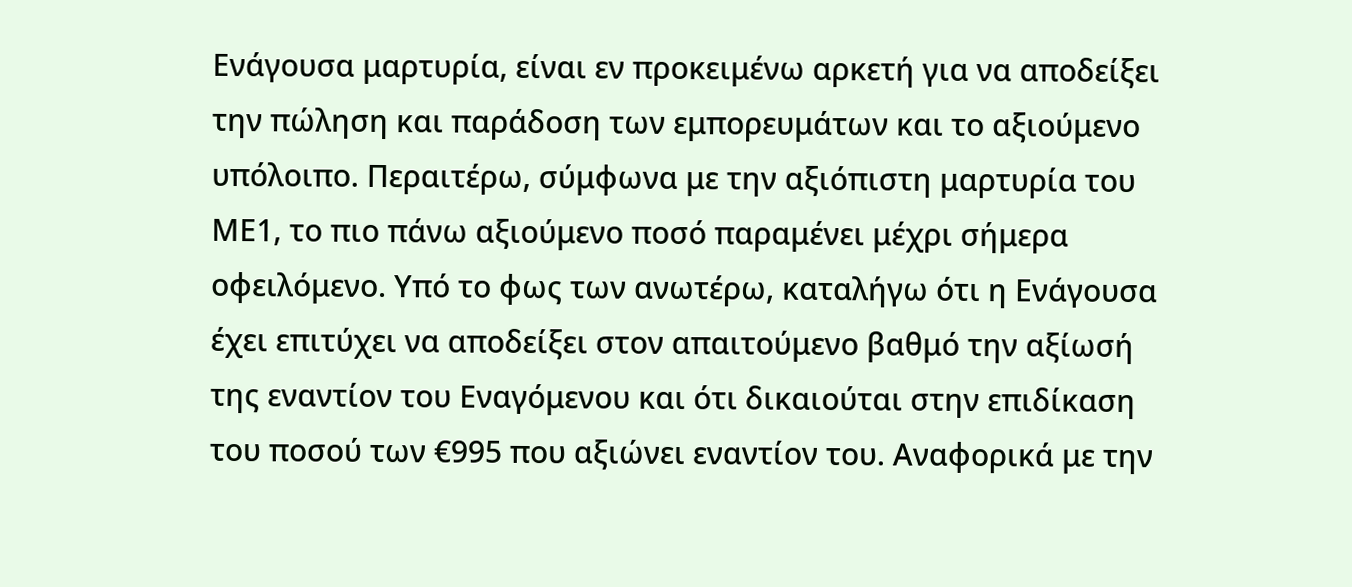Ενάγουσα μαρτυρία, είναι εν προκειμένω αρκετή για να αποδείξει την πώληση και παράδοση των εμπορευμάτων και το αξιούμενο υπόλοιπο. Περαιτέρω, σύμφωνα με την αξιόπιστη μαρτυρία του ΜΕ1, το πιο πάνω αξιούμενο ποσό παραμένει μέχρι σήμερα οφειλόμενο. Υπό το φως των ανωτέρω, καταλήγω ότι η Ενάγουσα έχει επιτύχει να αποδείξει στον απαιτούμενο βαθμό την αξίωσή της εναντίον του Εναγόμενου και ότι δικαιούται στην επιδίκαση του ποσού των €995 που αξιώνει εναντίον του. Αναφορικά με την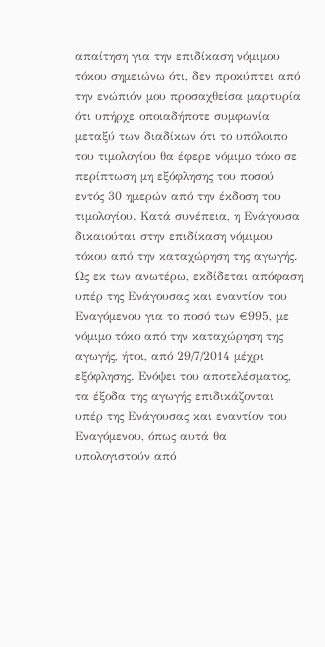απαίτηση για την επιδίκαση νόμιμου τόκου σημειώνω ότι, δεν προκύπτει από την ενώπιόν μου προσαχθείσα μαρτυρία ότι υπήρχε οποιαδήποτε συμφωνία μεταξύ των διαδίκων ότι το υπόλοιπο του τιμολογίου θα έφερε νόμιμο τόκο σε περίπτωση μη εξόφλησης του ποσού εντός 30 ημερών από την έκδοση του τιμολογίου. Κατά συνέπεια, η Ενάγουσα δικαιούται στην επιδίκαση νόμιμου τόκου από την καταχώρηση της αγωγής. Ως εκ των ανωτέρω, εκδίδεται απόφαση υπέρ της Ενάγουσας και εναντίον του Εναγόμενου για το ποσό των €995, με νόμιμο τόκο από την καταχώρηση της αγωγής, ήτοι, από 29/7/2014 μέχρι εξόφλησης. Ενόψει του αποτελέσματος, τα έξοδα της αγωγής επιδικάζονται υπέρ της Ενάγουσας και εναντίον του Εναγόμενου, όπως αυτά θα υπολογιστούν από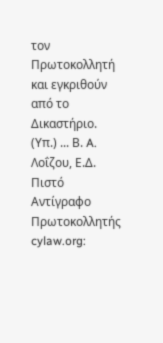τον Πρωτοκολλητή και εγκριθούν από το Δικαστήριο. (Υπ.) ... Β. A. Λοΐζου, Ε.Δ. Πιστό Αντίγραφο Πρωτοκολλητής cylaw.org: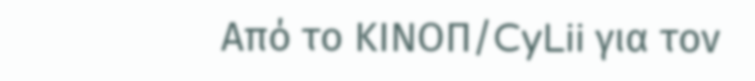Από το ΚΙΝOΠ/CyLii για τον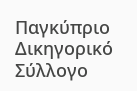Παγκύπριο Δικηγορικό Σύλλογο